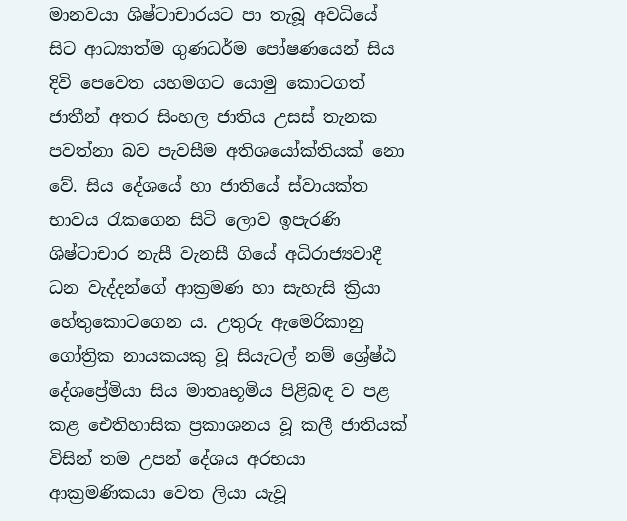මානවයා ශිෂ්ටාචාරයට පා තැබූ අවධියේ සිට ආධ්‍යාත්ම ගුණධර්ම පෝෂණයෙන් සිය දිවි පෙවෙත යහමගට යොමු කොටගත් ජාතීන් අතර සිංහල ජාතිය උසස් තැනක පවත්නා බව පැවසීම අතිශයෝක්තියක් නො වේ. සිය දේශයේ හා ජාතියේ ස්වායක්ත භාවය රැකගෙන සිටි ලොව ඉපැරණි ශිෂ්ටාචාර නැසී වැනසී ගියේ අධිරාජ්‍යවාදී ධන වැද්දන්ගේ ආක්‍රමණ හා සැහැසි ක්‍රියා හේතුකොටගෙන ය. උතුරු ඇමෙරිකානු ගෝත්‍රික නායකයකු වූ සියැටල් නම් ශ්‍රේෂ්ඨ දේශප්‍රේමියා සිය මාතෘභූමිය පිළිබඳ ව පළ කළ ඓතිහාසික ප්‍රකාශනය වූ කලී ජාතියක් විසින් තම උපන් දේශය අරභයා ආක්‍රමණිකයා වෙත ලියා යැවූ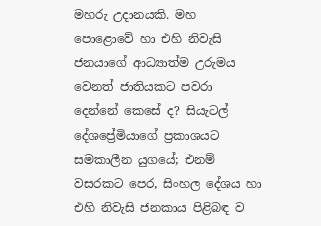මහරු උදානයකි. මහ පොළොවේ හා එහි නිවැසි ජනයාගේ ආධ්‍යාත්ම උරුමය වෙනත් ජාතියකට පවරා දෙන්නේ කෙසේ ද? සියැටල් දේශප්‍රේමියාගේ ප්‍රකාශයට සමකාලීන යුගයේ; එනම් වසරකට පෙර, සිංහල දේශය හා එහි නිවැසි ජනකාය පිළිබඳ ව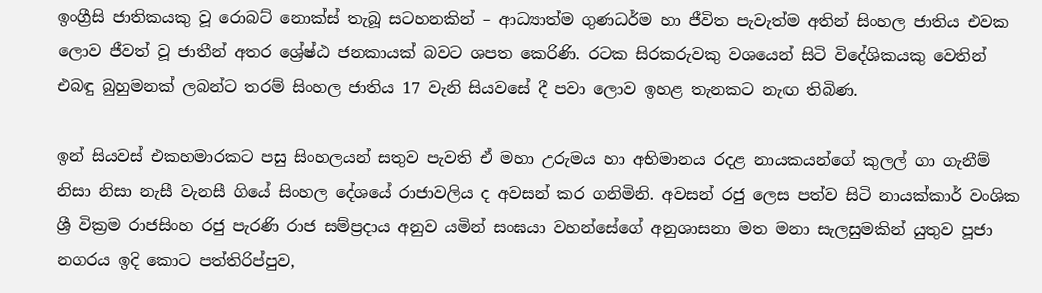ඉංග්‍රීසි ජාතිකයකු වූ රොබට් නොක්ස් තැබූ සටහනකින් – ආධ්‍යාත්ම ගුණධර්ම හා ජීවිත පැවැත්ම අතින් සිංහල ජාතිය එවක ලොව ජීවත් වූ ජාතීන් අතර ශ්‍රේෂ්ඨ ජනකායක් බවට ශපත කෙරිණි. රටක සිරකරුවකු වශයෙන් සිටි විදේශිකයකු වෙතින් එබඳු බුහුමනක් ලබන්ට තරම් සිංහල ජාතිය 17 වැනි සියවසේ දී පවා ලොව ඉහළ තැනකට නැඟ තිබිණ.

ඉන් සියවස් එකහමාරකට පසු සිංහලයන් සතුව පැවති ඒ මහා උරුමය හා අභිමානය රදළ නායකයන්ගේ කුලල් ගා ගැනීම් නිසා නිසා නැසී වැනසී ගියේ සිංහල දේශයේ රාජාවලිය ද අවසන් කර ගනිමිනි. අවසන් රජු ලෙස පත්ව සිටි නායක්කාර් වංශික ශ්‍රී වික්‍රම රාජසිංහ රජු පැරණි රාජ සම්ප්‍රදාය අනුව යමින් සංඝයා වහන්සේගේ අනුශාසනා මත මනා සැලසුමකින් යුතුව පූජා නගරය ඉදි කොට පත්තිරිප්පුව,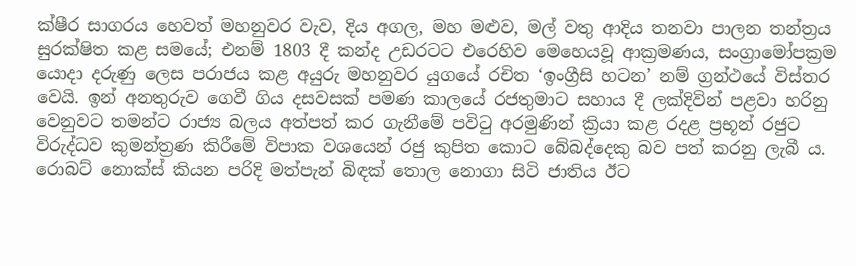ක්ෂීර සාගරය හෙවත් මහනුවර වැව, දිය අගල, මහ මළුව, මල් වතු ආදිය තනවා පාලන තන්ත්‍රය සුරක්ෂිත කළ සමයේ; එනම් 1803 දී කන්ද උඩරටට එරෙහිව මෙහෙයවූ ආක්‍රමණය, සංග්‍රාමෝපක්‍රම යොදා දරුණු ලෙස පරාජය කළ අයුරු මහනුවර යුගයේ රචිත ‘ඉංග්‍රීසි හටන’ නම් ග්‍රන්ථයේ විස්තර වෙයි. ඉන් අනතුරුව ගෙවී ගිය දසවසක් පමණ කාලයේ රජතුමාට සහාය දී ලක්දිවින් පළවා හරිනු වෙනුවට තමන්ට රාජ්‍ය බලය අත්පත් කර ගැනීමේ පවිටු අරමුණින් ක්‍රියා කළ රදළ ප්‍රභූන් රජුට විරුද්ධව කුමන්ත්‍රණ කිරීමේ විපාක වශයෙන් රජු කුපිත කොට බේබද්දෙකු බව පත් කරනු ලැබී ය. රොබට් නොක්ස් කියන පරිදි මත්පැන් බිඳක් තොල නොගා සිටි ජාතිය ඊට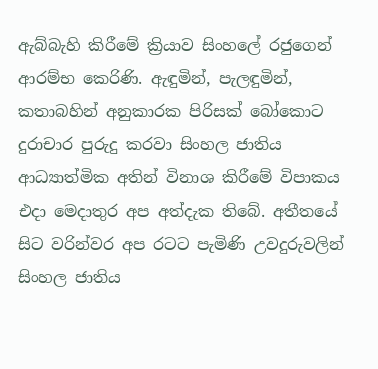ඇබ්බැහි කිරීමේ ක්‍රියාව සිංහලේ රජුගෙන් ආරම්භ කෙරිණි. ඇඳුමින්, පැලඳුමින්, කතාබහින් අනුකාරක පිරිසක් බෝකොට දුරාචාර පුරුදු කරවා සිංහල ජාතිය ආධ්‍යාත්මික අතින් විනාශ කිරීමේ විපාකය එදා මෙදාතුර අප අත්දැක තිබේ. අතීතයේ සිට වරින්වර අප රටට පැමිණි උවදුරුවලින් සිංහල ජාතිය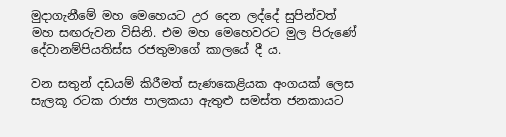මුදාගැනීමේ මහ මෙහෙයට උර දෙන ලද්දේ සුපින්වත් මහ සඟරුවන විසිනි. එම මහ මෙහෙවරට මුල පිරුණේ දේවානම්පියතිස්ස රජතුමාගේ කාලයේ දී ය.

වන සතුන් දඩයම් කිරීමත් සැණකෙළියක අංගයක් ලෙස සැලකූ රටක රාජ්‍ය පාලකයා ඇතුළු සමස්ත ජනකායට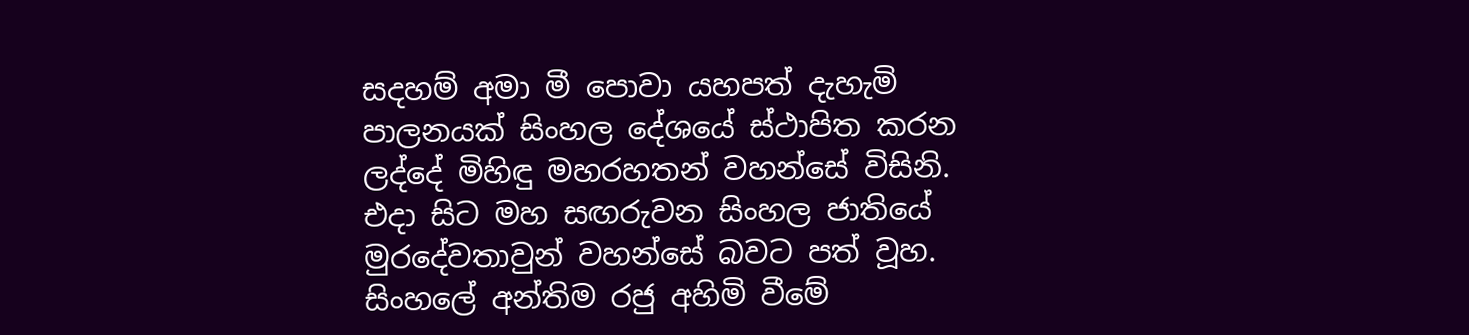සදහම් අමා මී පොවා යහපත් දැහැමි පාලනයක් සිංහල දේශයේ ස්ථාපිත කරන ලද්දේ මිහිඳු මහරහතන් වහන්සේ විසිනි. එදා සිට මහ සඟරුවන සිංහල ජාතියේ මුරදේවතාවුන් වහන්සේ බවට පත් වූහ. සිංහලේ අන්තිම රජු අහිමි වීමේ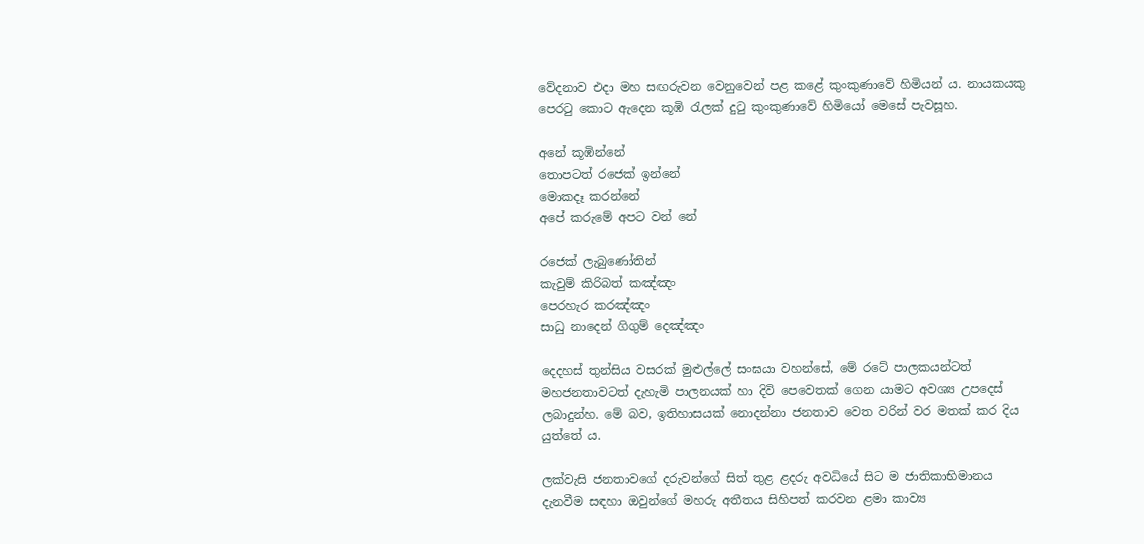වේදනාව එදා මහ සඟරුවන වෙනුවෙන් පළ කළේ කුංකුණාවේ හිමියන් ය. නායකයකු පෙරටු කොට ඇදෙන කූඹි රැලක් දුටු කුංකුණාවේ හිමියෝ මෙසේ පැවසූහ.

අනේ කූඹින්නේ
තොපටත් රජෙක් ඉන්නේ
මොකදෑ කරන්නේ
අපේ කරුමේ අපට වන් නේ

රජෙක් ලැබුණෝතින්
කැවුම් කිරිබත් කඤ්ඤං
පෙරහැර කරඤ්ඤං
සාධු නාදෙන් ගිගුම් දෙඤ්ඤං

දෙදහස් තුන්සිය වසරක් මුළුල්ලේ සංඝයා වහන්සේ, මේ රටේ පාලකයන්ටත් මහජනතාවටත් දැහැමි පාලනයක් හා දිවි පෙවෙතක් ගෙන යාමට අවශ්‍ය උපදෙස් ලබාදුන්හ. මේ බව, ඉතිහාසයක් නොදන්නා ජනතාව වෙත වරින් වර මතක් කර දිය යුත්තේ ය.

ලක්වැසි ජනතාවගේ දරුවන්ගේ සිත් තුළ ළදරු අවධියේ සිට ම ජාතිකාභිමානය දැනවීම සඳහා ඔවුන්ගේ මහරු අතීතය සිහිපත් කරවන ළමා කාව්‍ය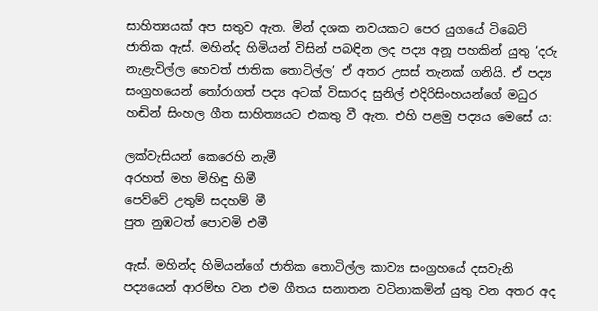සාහිත්‍යයක් අප සතුව ඇත. මින් දශක නවයකට පෙර යුගයේ ටිබෙට් ජාතික ඇස්. මහින්ද හිමියන් විසින් පබඳින ලද පද්‍ය අනූ පහකින් යුතු ‘දරු නැළැවිල්ල හෙවත් ජාතික තොටිල්ල’ ඒ අතර උසස් තැනක් ගනියි. ඒ පද්‍ය සංග්‍රහයෙන් තෝරාගත් පද්‍ය අටක් විසාරද සුනිල් එදිරිසිංහයන්ගේ මධුර හඬින් සිංහල ගීත සාහිත්‍යයට එකතු වී ඇත. එහි පළමු පද්‍යය මෙසේ ය:

ලක්වැසියන් කෙරෙහි නැමී
අරහත් මහ මිහිඳු හිමී
පෙව්වේ උතුම් සදහම් මී
පුත නුඹටත් පොවමි එමී

ඇස්. මහින්ද හිමියන්ගේ ජාතික තොටිල්ල කාව්‍ය සංග්‍රහයේ දසවැනි පද්‍යයෙන් ආරම්භ වන එම ගීතය සනාතන වටිනාකමින් යුතු වන අතර අද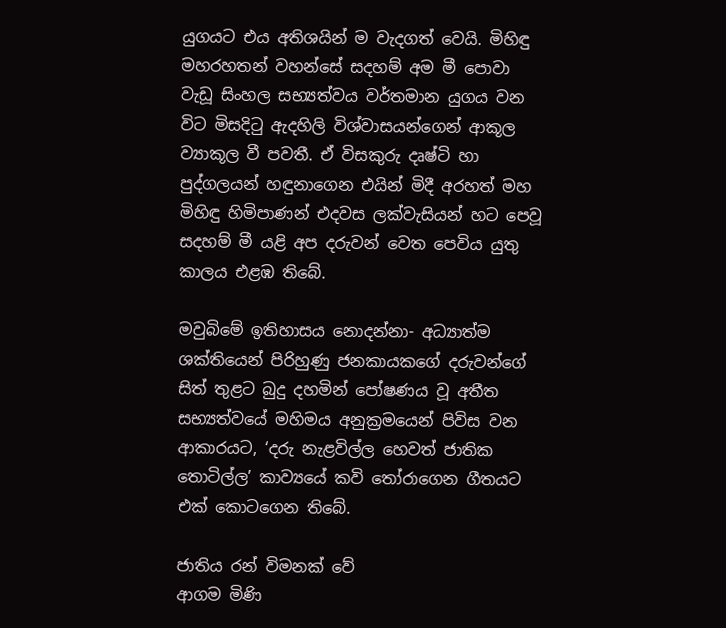යුගයට එය අතිශයින් ම වැදගත් වෙයි. මිහිඳු මහරහතන් වහන්සේ සදහම් අම මී පොවා වැඩූ සිංහල සභ්‍යත්වය වර්තමාන යුගය වන විට මිසදිටු ඇදහිලි විශ්වාසයන්ගෙන් ආකූල ව්‍යාකූල වී පවතී. ඒ විසකුරු දෘෂ්ටි හා පුද්ගලයන් හඳුනාගෙන එයින් මිදී අරහත් මහ මිහිඳු හිමිපාණන් එදවස ලක්වැසියන් හට පෙවූ සදහම් මී යළි අප දරුවන් වෙත පෙවිය යුතු කාලය එළඹ තිබේ.

මවුබිමේ ඉතිහාසය නොදන්නා- අධ්‍යාත්ම ශක්තියෙන් පිරිහුණු ජනකායකගේ දරුවන්ගේ සිත් තුළට බුදු දහමින් පෝෂණය වූ අතීත සභ්‍යත්වයේ මහිමය අනුක්‍රමයෙන් පිවිස වන ආකාරයට, ‘දරු නැළවිල්ල හෙවත් ජාතික තොටිල්ල’ කාව්‍යයේ කවි තෝරාගෙන ගීතයට එක් කොටගෙන තිබේ.

ජාතිය රන් විමනක් වේ
ආගම මිණි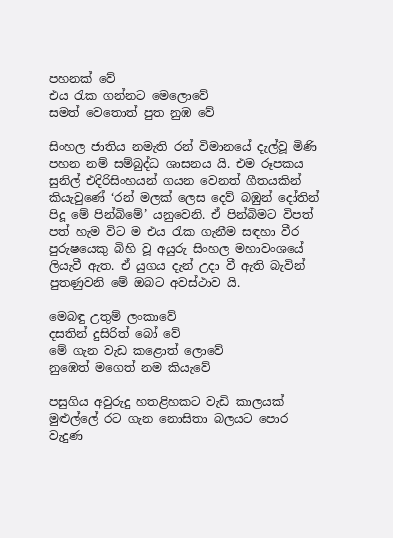පහනක් වේ
එය රැක ගන්නට මෙලොවේ
සමත් වෙතොත් පුත නුඹ වේ

සිංහල ජාතිය නමැති රන් විමානයේ දැල්වූ මිණි පහන නම් සම්බුද්ධ ශාසනය යි. එම රූපකය සුනිල් එදිරිසිංහයන් ගයන වෙනත් ගීතයකින් කියැවුණේ ‘රන් මලක් ලෙස දෙව් බඹුන් දෝතින් පිදූ මේ පින්බිමේ’ යනුවෙනි. ඒ පින්බිමට විපත් පත් හැම විට ම එය රැක ගැනීම සඳහා වීර පුරුෂයෙකු බිහි වූ අයුරු සිංහල මහාවංශයේ ලියැවී ඇත. ඒ යුගය දැන් උදා වී ඇති බැවින් පුතණුවනි මේ ඔබට අවස්ථාව යි.

මෙබඳු උතුම් ලංකාවේ
දසතින් දුසිරිත් බෝ වේ
මේ ගැන වැඩ කළොත් ලොවේ
නුඹෙත් මගෙත් නම කියැවේ

පසුගිය අවුරුදු හතළිහකට වැඩි කාලයක් මුළුල්ලේ රට ගැන නොසිතා බලයට පොර වැදුණ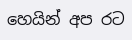හෙයින් අප රට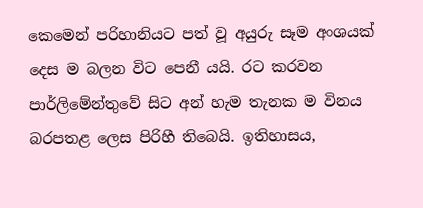කෙමෙන් පරිහානියට පත් වූ අයුරු සෑම අංශයක් දෙස ම බලන විට පෙනී යයි. රට කරවන පාර්ලිමේන්තුවේ සිට අන් හැම තැනක ම විනය බරපතළ ලෙස පිරිහී තිබෙයි. ඉතිහාසය,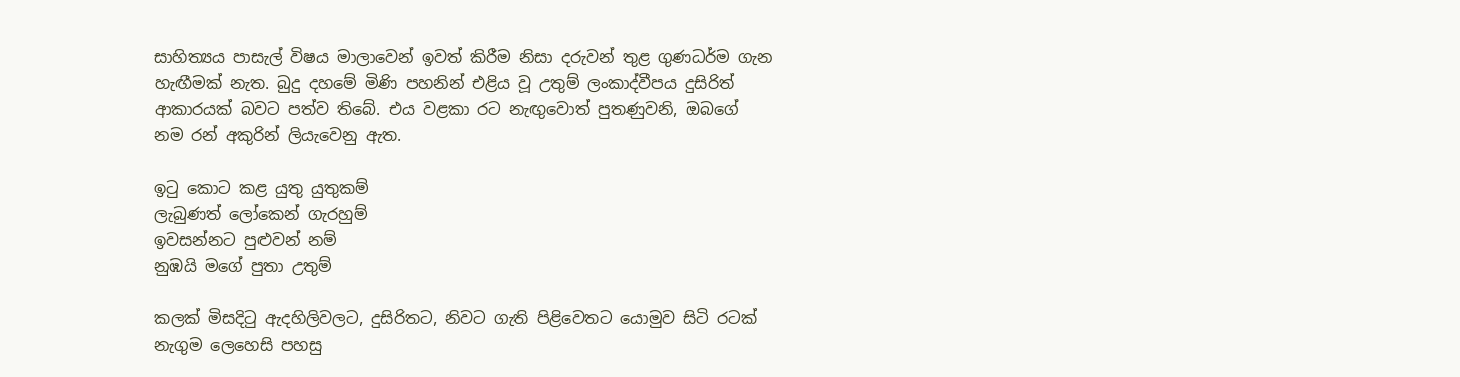සාහිත්‍යය පාසැල් විෂය මාලාවෙන් ඉවත් කිරීම නිසා දරුවන් තුළ ගුණධර්ම ගැන හැඟීමක් නැත. බුදු දහමේ මිණි පහනින් එළිය වූ උතුම් ලංකාද්වීපය දුසිරිත් ආකාරයක් බවට පත්ව තිබේ. එය වළකා රට නැඟුවොත් පුතණුවනි, ඔබගේ නම රන් අකුරින් ලියැවෙනු ඇත.

ඉටු කොට කළ යුතු යුතුකම්
ලැබුණත් ලෝකෙන් ගැරහුම්
ඉවසන්නට පුළුවන් නම්
නුඹයි මගේ පුතා උතුම්

කලක් මිසදිටු ඇදහිලිවලට, දුසිරිතට, නිවට ගැති පිළිවෙතට යොමුව සිටි රටක් නැගුම ලෙහෙසි පහසු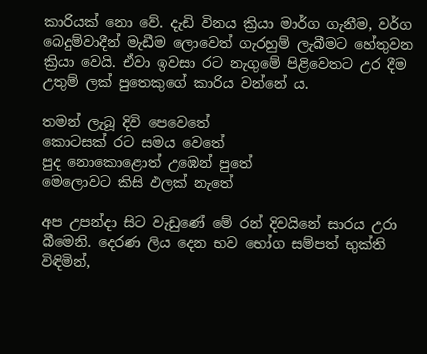කාරියක් නො වේ. දැඩි විනය ක්‍රියා මාර්ග ගැනීම, වර්ග බෙදුම්වාදීන් මැඩීම ලොවෙත් ගැරහුම් ලැබීමට හේතුවන ක්‍රියා වෙයි. ඒවා ඉවසා රට නැගුමේ පිළිවෙතට උර දීම උතුම් ලක් පුතෙකුගේ කාරිය වන්නේ ය.

තමන් ලැබූ දිවි පෙවෙතේ
කොටසක් රට සමය වෙතේ
පුද නොකොළොත් උඹෙන් පුතේ
මෙලොවට කිසි ඵලක් නැතේ

අප උපන්දා සිට වැඩුණේ මේ රන් දිවයිනේ සාරය උරා බීමෙනි. දෙරණ ලිය දෙන භව භෝග සම්පත් භුක්ති විඳිමින්,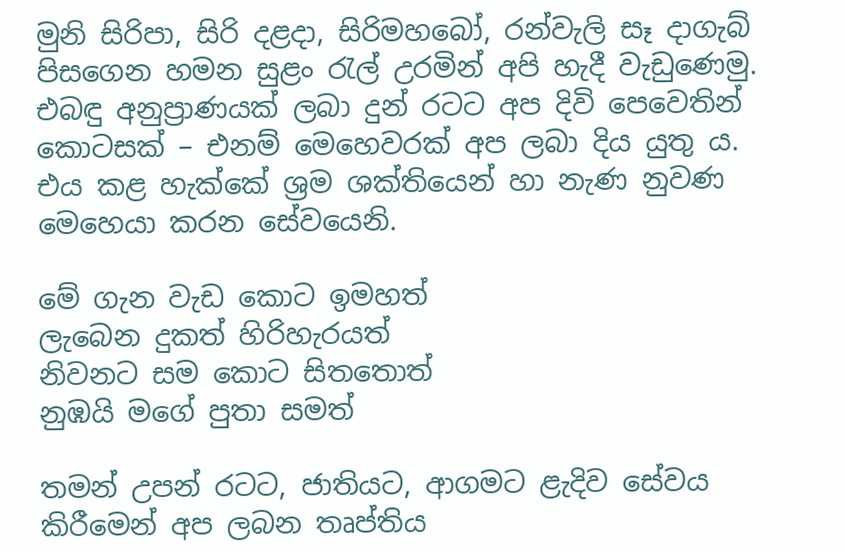මුනි සිරිපා, සිරි දළදා, සිරිමහබෝ, රන්වැලි සෑ දාගැබ් පිසගෙන හමන සුළං රැල් උරමින් අපි හැදී වැඩුණෙමු. එබඳු අනුප්‍රාණයක් ලබා දුන් රටට අප දිවි පෙවෙතින් කොටසක් – එනම් මෙහෙවරක් අප ලබා දිය යුතු ය. එය කළ හැක්කේ ශ්‍රම ශක්තියෙන් හා නැණ නුවණ මෙහෙයා කරන සේවයෙනි.

මේ ගැන වැඩ කොට ඉමහත්
ලැබෙන දුකත් හිරිහැරයත්
නිවනට සම කොට සිතතොත්
නුඹයි මගේ පුතා සමත්

තමන් උපන් රටට, ජාතියට, ආගමට ළැදිව සේවය කිරීමෙන් අප ලබන තෘප්තිය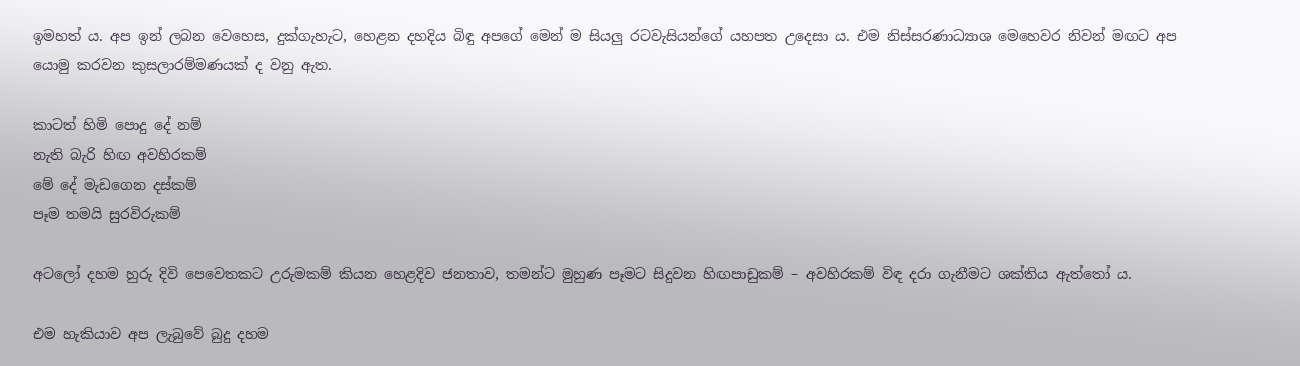ඉමහත් ය. අප ඉන් ලබන වෙහෙස, දුක්ගැහැට, හෙළන දහදිය බිඳු අපගේ මෙන් ම සියලු රටවැසියන්ගේ යහපත උදෙසා ය. එම නිස්සරණාධ්‍යාශ මෙහෙවර නිවන් මඟට අප යොමු කරවන කුසලාරම්මණයක් ද වනු ඇත.

කාටත් හිමි පොදු දේ නම්
නැති බැරි හිඟ අවහිරකම්
මේ දේ මැඩගෙන දස්කම්
පෑම තමයි සුරවිරුකම්

අටලෝ දහම හුරු දිවි පෙවෙතකට උරුමකම් කියන හෙළදිව ජනතාව, තමන්ට මුහුණ පෑමට සිදුවන හිඟපාඩුකම් – අවහිරකම් විඳ දරා ගැනීමට ශක්තිය ඇත්තෝ ය.

එම හැකියාව අප ලැබුවේ බුදු දහම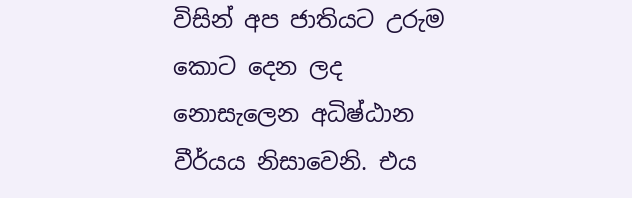විසින් අප ජාතියට උරුම කොට දෙන ලද නොසැලෙන අධිෂ්ඨාන වීර්යය නිසාවෙනි. එය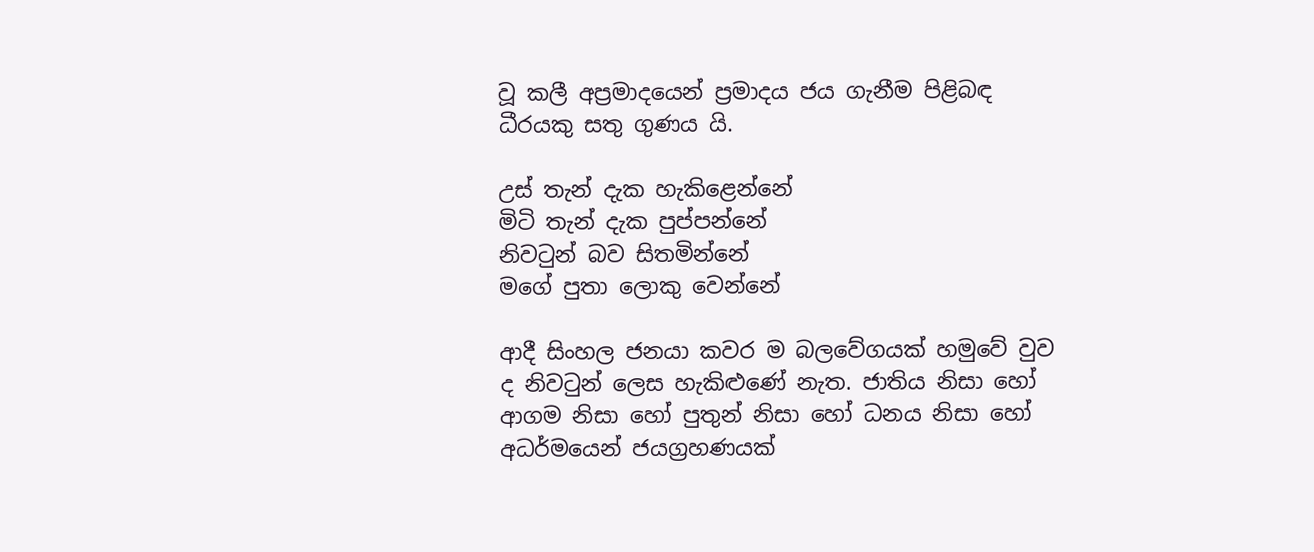වූ කලී අප්‍රමාදයෙන් ප්‍රමාදය ජය ගැනීම පිළිබඳ ධීරයකු සතු ගුණය යි.

උස් තැන් දැක හැකිළෙන්නේ
මිටි තැන් දැක පුප්පන්නේ
නිවටුන් බව සිතමින්නේ
මගේ පුතා ලොකු වෙන්නේ

ආදී සිංහල ජනයා කවර ම බලවේගයක් හමුවේ වුව ද නිවටුන් ලෙස හැකිළුණේ නැත. ජාතිය නිසා හෝ ආගම නිසා හෝ පුතුන් නිසා හෝ ධනය නිසා හෝ අධර්මයෙන් ජයග්‍රහණයක්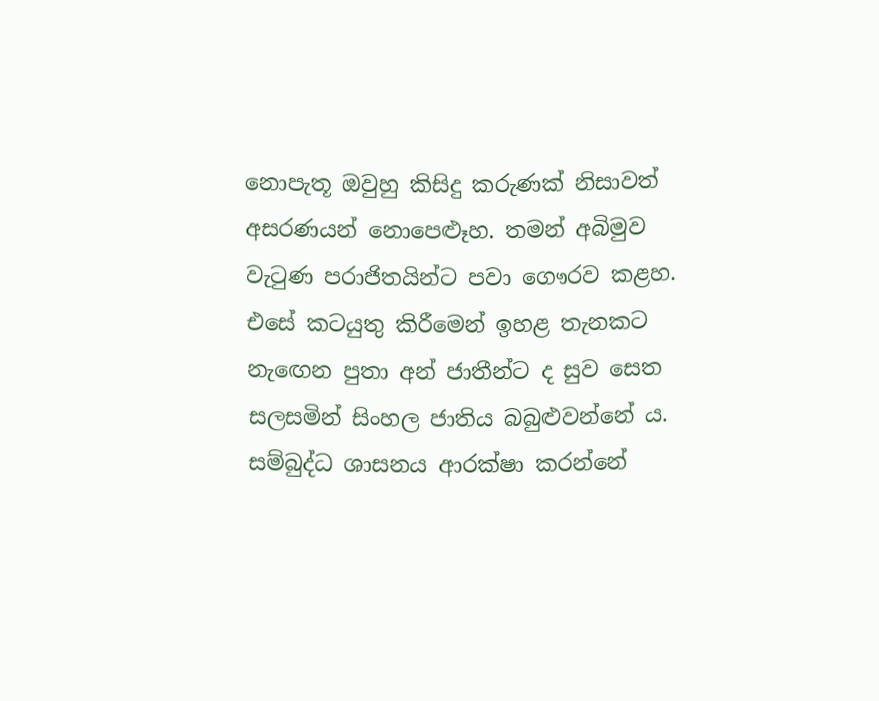නොපැතූ ඔවුහු කිසිදු කරුණක් නිසාවත් අසරණයන් නොපෙළුෑහ. තමන් අබිමුව වැටුණ පරාජිතයින්ට පවා ගෞරව කළහ. එසේ කටයුතු කිරීමෙන් ඉහළ තැනකට නැඟෙන පුතා අන් ජාතීන්ට ද සුව සෙත සලසමින් සිංහල ජාතිය බබුළුවන්නේ ය. සම්බුද්ධ ශාසනය ආරක්ෂා කරන්නේ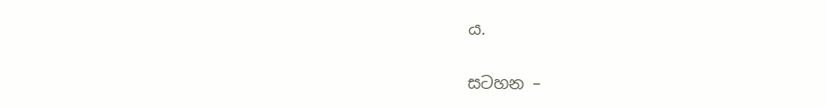ය.

සටහන –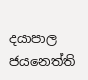දයාපාල ජයනෙත්ති